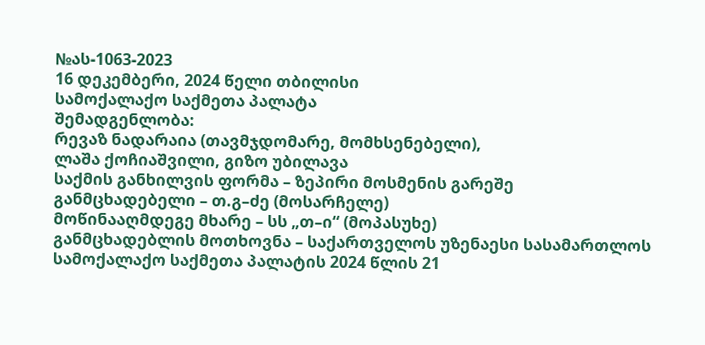№ას-1063-2023
16 დეკემბერი, 2024 წელი თბილისი
სამოქალაქო საქმეთა პალატა
შემადგენლობა:
რევაზ ნადარაია (თავმჯდომარე, მომხსენებელი),
ლაშა ქოჩიაშვილი, გიზო უბილავა
საქმის განხილვის ფორმა – ზეპირი მოსმენის გარეშე
განმცხადებელი – თ.გ–ძე (მოსარჩელე)
მოწინააღმდეგე მხარე – სს „თ–ი“ (მოპასუხე)
განმცხადებლის მოთხოვნა – საქართველოს უზენაესი სასამართლოს სამოქალაქო საქმეთა პალატის 2024 წლის 21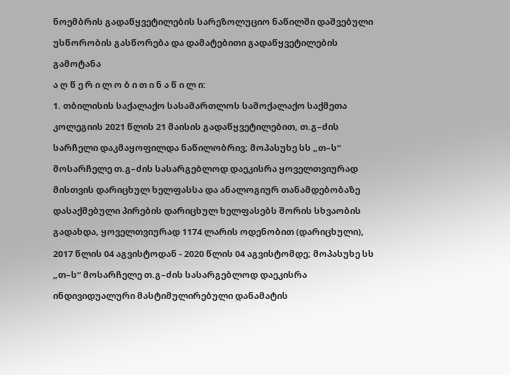ნოემბრის გადაწყვეტილების სარეზოლუციო ნაწილში დაშვებული უსწორობის გასწორება და დამატებითი გადაწყვეტილების გამოტანა
ა ღ წ ე რ ი ლ ო ბ ი თ ი ნ ა წ ი ლ ი:
1. თბილისის საქალაქო სასამართლოს სამოქალაქო საქმეთა კოლეგიის 2021 წლის 21 მაისის გადაწყვეტილებით, თ.გ–ძის სარჩელი დაკმაყოფილდა ნაწილობრივ; მოპასუხე სს „თ–ს“ მოსარჩელე თ.გ–ძის სასარგებლოდ დაეკისრა ყოველთვიურად მისთვის დარიცხულ ხელფასსა და ანალოგიურ თანამდებობაზე დასაქმებული პირების დარიცხულ ხელფასებს შორის სხვაობის გადახდა, ყოველთვიურად 1174 ლარის ოდენობით (დარიცხული), 2017 წლის 04 აგვისტოდან - 2020 წლის 04 აგვისტომდე; მოპასუხე სს „თ–ს“ მოსარჩელე თ.გ–ძის სასარგებლოდ დაეკისრა ინდივიდუალური მასტიმულირებული დანამატის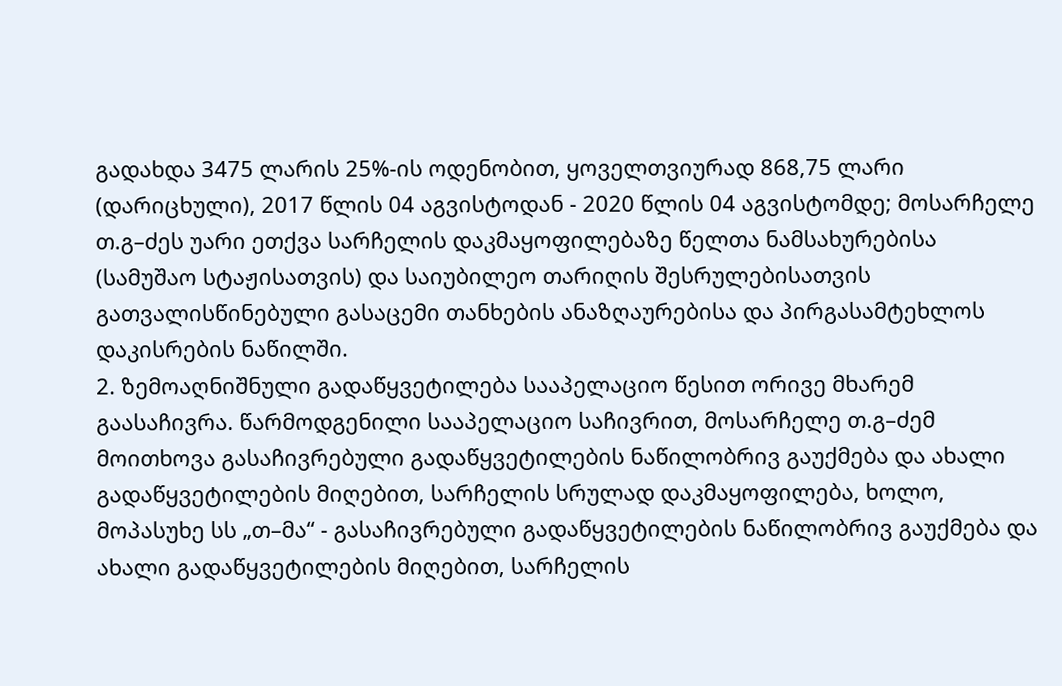გადახდა 3475 ლარის 25%-ის ოდენობით, ყოველთვიურად 868,75 ლარი (დარიცხული), 2017 წლის 04 აგვისტოდან - 2020 წლის 04 აგვისტომდე; მოსარჩელე თ.გ–ძეს უარი ეთქვა სარჩელის დაკმაყოფილებაზე წელთა ნამსახურებისა (სამუშაო სტაჟისათვის) და საიუბილეო თარიღის შესრულებისათვის გათვალისწინებული გასაცემი თანხების ანაზღაურებისა და პირგასამტეხლოს დაკისრების ნაწილში.
2. ზემოაღნიშნული გადაწყვეტილება სააპელაციო წესით ორივე მხარემ გაასაჩივრა. წარმოდგენილი სააპელაციო საჩივრით, მოსარჩელე თ.გ–ძემ მოითხოვა გასაჩივრებული გადაწყვეტილების ნაწილობრივ გაუქმება და ახალი გადაწყვეტილების მიღებით, სარჩელის სრულად დაკმაყოფილება, ხოლო, მოპასუხე სს „თ–მა“ - გასაჩივრებული გადაწყვეტილების ნაწილობრივ გაუქმება და ახალი გადაწყვეტილების მიღებით, სარჩელის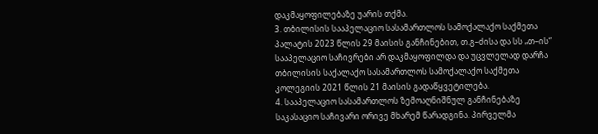დაკმაყოფილებაზე უარის თქმა.
3. თბილისის სააპელაციო სასამართლოს სამოქალაქო საქმეთა პალატის 2023 წლის 29 მაისის განჩინებით, თ.გ–ძისა და სს „თ–ის“ სააპელაციო საჩივრები არ დაკმაყოფილდა და უცვლელად დარჩა თბილისის საქალაქო სასამართლოს სამოქალაქო საქმეთა კოლეგიის 2021 წლის 21 მაისის გადაწყვეტილება.
4. სააპელაციო სასამართლოს ზემოაღნიშნულ განჩინებაზე საკასაციო საჩივარი ორივე მხარემ წარადგინა. პირველმა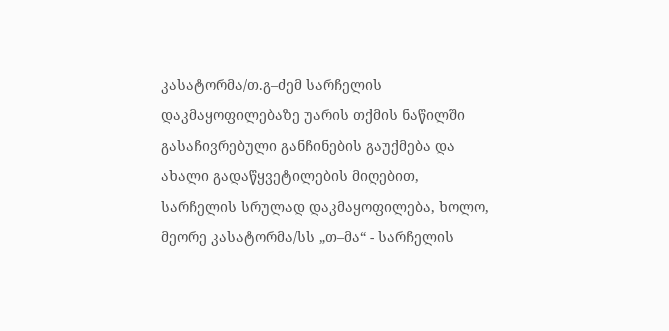კასატორმა/თ.გ–ძემ სარჩელის დაკმაყოფილებაზე უარის თქმის ნაწილში გასაჩივრებული განჩინების გაუქმება და ახალი გადაწყვეტილების მიღებით, სარჩელის სრულად დაკმაყოფილება, ხოლო, მეორე კასატორმა/სს „თ–მა“ - სარჩელის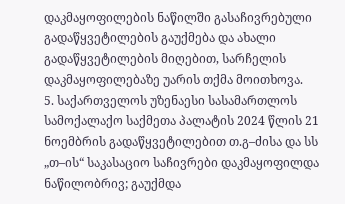დაკმაყოფილების ნაწილში გასაჩივრებული გადაწყვეტილების გაუქმება და ახალი გადაწყვეტილების მიღებით, სარჩელის დაკმაყოფილებაზე უარის თქმა მოითხოვა.
5. საქართველოს უზენაესი სასამართლოს სამოქალაქო საქმეთა პალატის 2024 წლის 21 ნოემბრის გადაწყვეტილებით თ.გ–ძისა და სს „თ–ის“ საკასაციო საჩივრები დაკმაყოფილდა ნაწილობრივ; გაუქმდა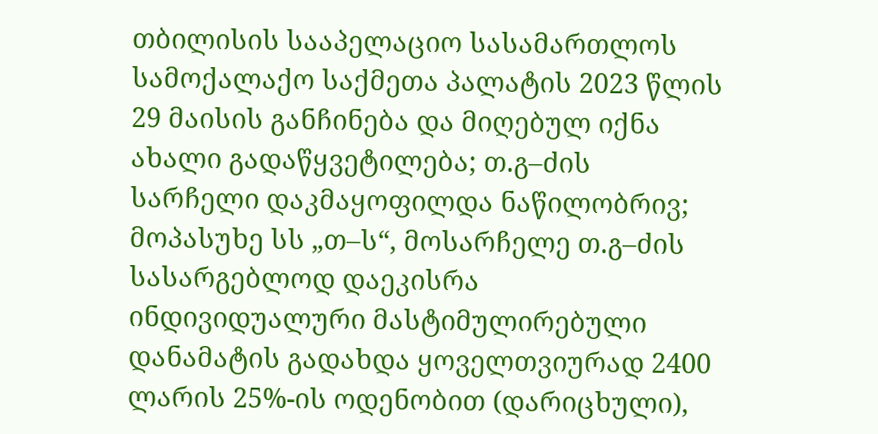თბილისის სააპელაციო სასამართლოს სამოქალაქო საქმეთა პალატის 2023 წლის 29 მაისის განჩინება და მიღებულ იქნა ახალი გადაწყვეტილება; თ.გ–ძის სარჩელი დაკმაყოფილდა ნაწილობრივ; მოპასუხე სს „თ–ს“, მოსარჩელე თ.გ–ძის სასარგებლოდ დაეკისრა ინდივიდუალური მასტიმულირებული დანამატის გადახდა ყოველთვიურად 2400 ლარის 25%-ის ოდენობით (დარიცხული),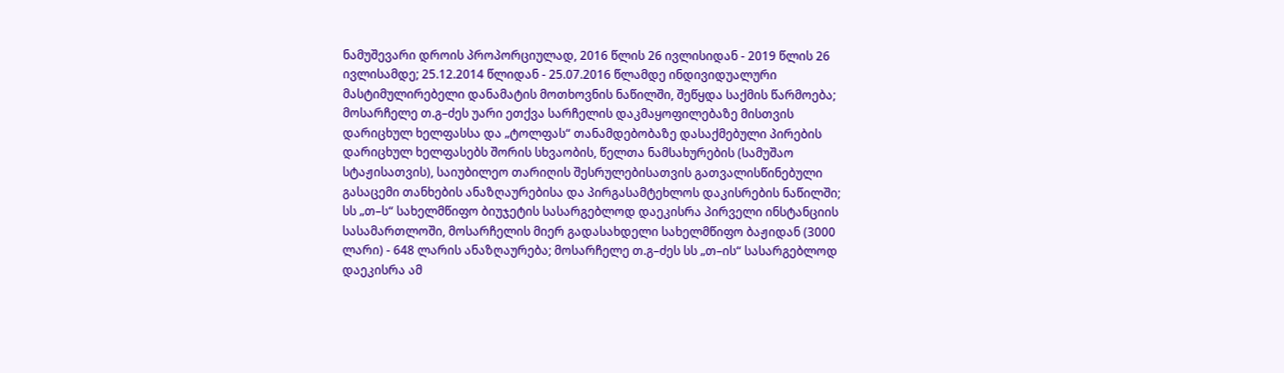ნამუშევარი დროის პროპორციულად, 2016 წლის 26 ივლისიდან - 2019 წლის 26 ივლისამდე; 25.12.2014 წლიდან - 25.07.2016 წლამდე ინდივიდუალური მასტიმულირებელი დანამატის მოთხოვნის ნაწილში, შეწყდა საქმის წარმოება; მოსარჩელე თ.გ–ძეს უარი ეთქვა სარჩელის დაკმაყოფილებაზე მისთვის დარიცხულ ხელფასსა და „ტოლფას“ თანამდებობაზე დასაქმებული პირების დარიცხულ ხელფასებს შორის სხვაობის, წელთა ნამსახურების (სამუშაო სტაჟისათვის), საიუბილეო თარიღის შესრულებისათვის გათვალისწინებული გასაცემი თანხების ანაზღაურებისა და პირგასამტეხლოს დაკისრების ნაწილში; სს „თ–ს“ სახელმწიფო ბიუჯეტის სასარგებლოდ დაეკისრა პირველი ინსტანციის სასამართლოში, მოსარჩელის მიერ გადასახდელი სახელმწიფო ბაჟიდან (3000 ლარი) - 648 ლარის ანაზღაურება; მოსარჩელე თ.გ–ძეს სს „თ–ის“ სასარგებლოდ დაეკისრა ამ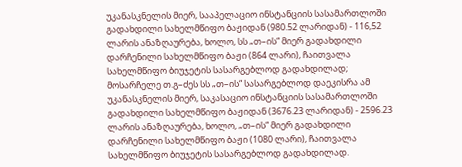უკანასკნელის მიერ, სააპელაციო ინსტანციის სასამართლოში გადახდილი სახელმწიფო ბაჟიდან (980.52 ლარიდან) - 116,52 ლარის ანაზღაურება, ხოლო, სს „თ–ის“ მიერ გადახდილი დარჩენილი სახელმწიფო ბაჟი (864 ლარი), ჩაითვალა სახელმწიფო ბიუჯეტის სასარგებლოდ გადახდილად; მოსარჩელე თ.გ–ძეს სს „თ–ის“ სასარგებლოდ დაეკისრა ამ უკანასკნელის მიერ, საკასაციო ინსტანციის სასამართლოში გადახდილი სახელმწიფო ბაჟიდან (3676.23 ლარიდან) - 2596.23 ლარის ანაზღაურება, ხოლო, „თ–ის“ მიერ გადახდილი დარჩენილი სახელმწიფო ბაჟი (1080 ლარი), ჩაითვალა სახელმწიფო ბიუჯეტის სასარგებლოდ გადახდილად.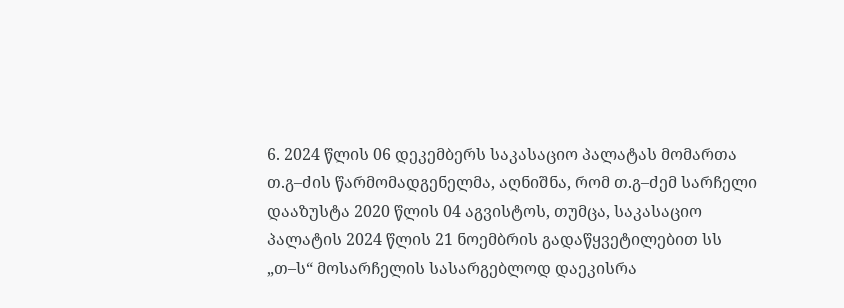6. 2024 წლის 06 დეკემბერს საკასაციო პალატას მომართა თ.გ–ძის წარმომადგენელმა, აღნიშნა, რომ თ.გ–ძემ სარჩელი დააზუსტა 2020 წლის 04 აგვისტოს, თუმცა, საკასაციო პალატის 2024 წლის 21 ნოემბრის გადაწყვეტილებით სს „თ–ს“ მოსარჩელის სასარგებლოდ დაეკისრა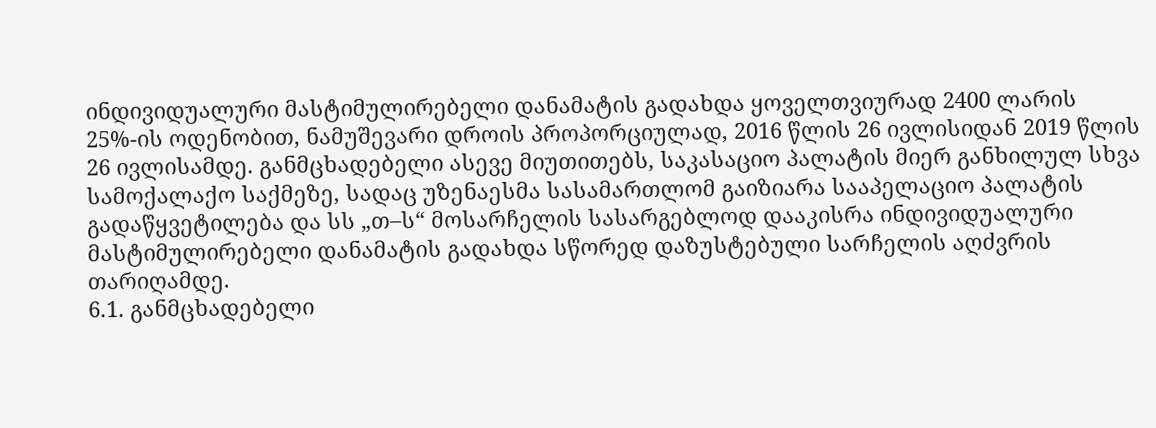ინდივიდუალური მასტიმულირებელი დანამატის გადახდა ყოველთვიურად 2400 ლარის 25%-ის ოდენობით, ნამუშევარი დროის პროპორციულად, 2016 წლის 26 ივლისიდან 2019 წლის 26 ივლისამდე. განმცხადებელი ასევე მიუთითებს, საკასაციო პალატის მიერ განხილულ სხვა სამოქალაქო საქმეზე, სადაც უზენაესმა სასამართლომ გაიზიარა სააპელაციო პალატის გადაწყვეტილება და სს „თ–ს“ მოსარჩელის სასარგებლოდ დააკისრა ინდივიდუალური მასტიმულირებელი დანამატის გადახდა სწორედ დაზუსტებული სარჩელის აღძვრის თარიღამდე.
6.1. განმცხადებელი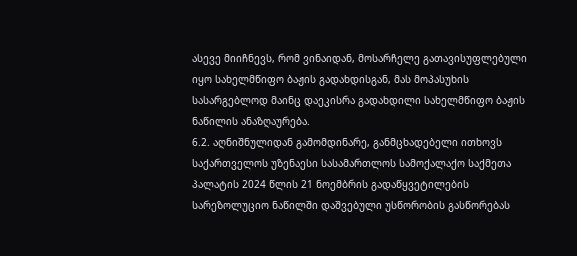ასევე მიიჩნევს, რომ ვინაიდან, მოსარჩელე გათავისუფლებული იყო სახელმწიფო ბაჟის გადახდისგან, მას მოპასუხის სასარგებლოდ მაინც დაეკისრა გადახდილი სახელმწიფო ბაჟის ნაწილის ანაზღაურება.
6.2. აღნიშნულიდან გამომდინარე, განმცხადებელი ითხოვს საქართველოს უზენაესი სასამართლოს სამოქალაქო საქმეთა პალატის 2024 წლის 21 ნოემბრის გადაწყვეტილების სარეზოლუციო ნაწილში დაშვებული უსწორობის გასწორებას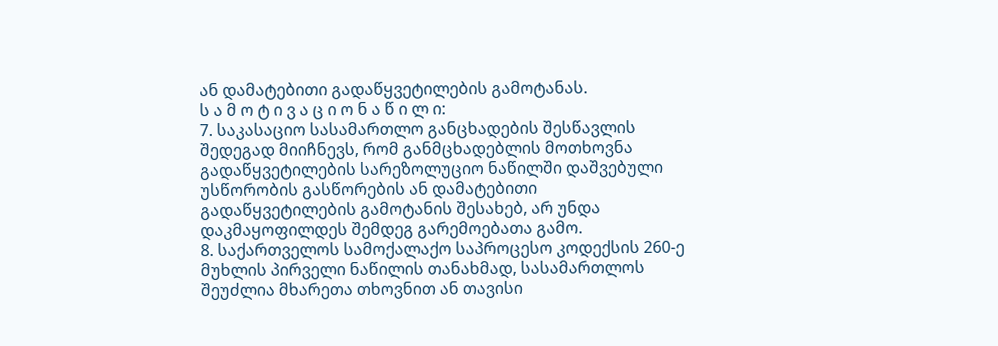ან დამატებითი გადაწყვეტილების გამოტანას.
ს ა მ ო ტ ი ვ ა ც ი ო ნ ა წ ი ლ ი:
7. საკასაციო სასამართლო განცხადების შესწავლის შედეგად მიიჩნევს, რომ განმცხადებლის მოთხოვნა გადაწყვეტილების სარეზოლუციო ნაწილში დაშვებული უსწორობის გასწორების ან დამატებითი გადაწყვეტილების გამოტანის შესახებ, არ უნდა დაკმაყოფილდეს შემდეგ გარემოებათა გამო.
8. საქართველოს სამოქალაქო საპროცესო კოდექსის 260-ე მუხლის პირველი ნაწილის თანახმად, სასამართლოს შეუძლია მხარეთა თხოვნით ან თავისი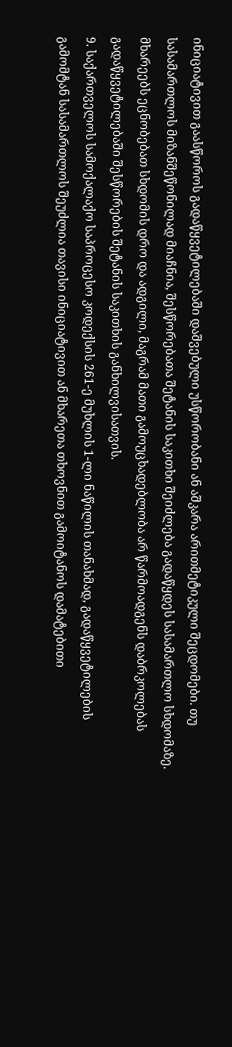ინიციატივით გაასწოროს გადაწყვეტილებაში დაშვებული უსწორობანი ან აშკარა არითმეტიკული შეცდომები. თუ სასამართლოს მიზანშეწონილად მიაჩნია, შესწორებათა შეტანის საკითხი შეიძლება გადაწყდეს სასამართლო სხდომაზე. მხარეებს ეცნობებათ სხდომის დრო და ადგილი, მაგრამ მათი გამოუცხადებლობა არ წარმოადგენს დაბრკოლებას გადაწყვეტილებაში შესწორების შეტანის საკითხის განხილვისათვის.
9. საქართველოს სამოქალაქო საპროცესო კოდექსის 261-ე მუხლის 1-ლი ნაწილის თანახმად, გადაწყვეტილების გამომტან სასამართლოს შეუძლია თავისი ინიციატივით ან მხარეთა თხოვნით გამოიტანოს დამატებითი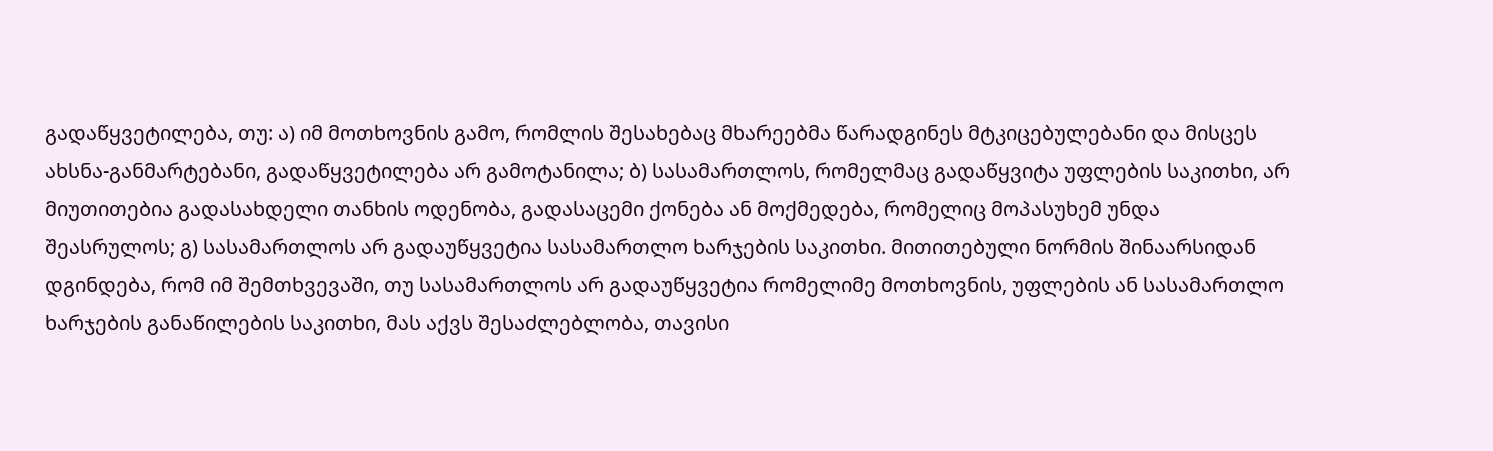გადაწყვეტილება, თუ: ა) იმ მოთხოვნის გამო, რომლის შესახებაც მხარეებმა წარადგინეს მტკიცებულებანი და მისცეს ახსნა-განმარტებანი, გადაწყვეტილება არ გამოტანილა; ბ) სასამართლოს, რომელმაც გადაწყვიტა უფლების საკითხი, არ მიუთითებია გადასახდელი თანხის ოდენობა, გადასაცემი ქონება ან მოქმედება, რომელიც მოპასუხემ უნდა შეასრულოს; გ) სასამართლოს არ გადაუწყვეტია სასამართლო ხარჯების საკითხი. მითითებული ნორმის შინაარსიდან დგინდება, რომ იმ შემთხვევაში, თუ სასამართლოს არ გადაუწყვეტია რომელიმე მოთხოვნის, უფლების ან სასამართლო ხარჯების განაწილების საკითხი, მას აქვს შესაძლებლობა, თავისი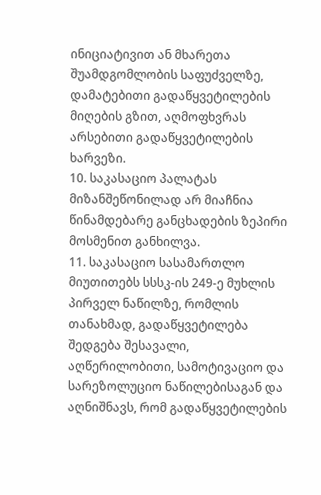ინიციატივით ან მხარეთა შუამდგომლობის საფუძველზე, დამატებითი გადაწყვეტილების მიღების გზით, აღმოფხვრას არსებითი გადაწყვეტილების ხარვეზი.
10. საკასაციო პალატას მიზანშეწონილად არ მიაჩნია წინამდებარე განცხადების ზეპირი მოსმენით განხილვა.
11. საკასაციო სასამართლო მიუთითებს სსსკ-ის 249-ე მუხლის პირველ ნაწილზე, რომლის თანახმად, გადაწყვეტილება შედგება შესავალი, აღწერილობითი, სამოტივაციო და სარეზოლუციო ნაწილებისაგან და აღნიშნავს, რომ გადაწყვეტილების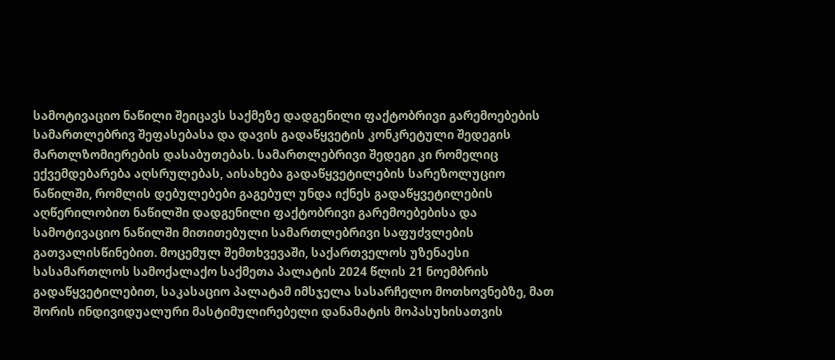სამოტივაციო ნაწილი შეიცავს საქმეზე დადგენილი ფაქტობრივი გარემოებების სამართლებრივ შეფასებასა და დავის გადაწყვეტის კონკრეტული შედეგის მართლზომიერების დასაბუთებას. სამართლებრივი შედეგი კი რომელიც ექვემდებარება აღსრულებას, აისახება გადაწყვეტილების სარეზოლუციო ნაწილში, რომლის დებულებები გაგებულ უნდა იქნეს გადაწყვეტილების აღწერილობით ნაწილში დადგენილი ფაქტობრივი გარემოებებისა და სამოტივაციო ნაწილში მითითებული სამართლებრივი საფუძვლების გათვალისწინებით. მოცემულ შემთხვევაში, საქართველოს უზენაესი სასამართლოს სამოქალაქო საქმეთა პალატის 2024 წლის 21 ნოემბრის გადაწყვეტილებით, საკასაციო პალატამ იმსჯელა სასარჩელო მოთხოვნებზე, მათ შორის ინდივიდუალური მასტიმულირებელი დანამატის მოპასუხისათვის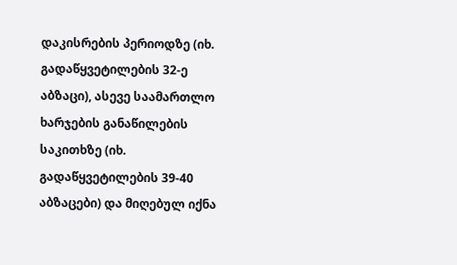დაკისრების პერიოდზე (იხ. გადაწყვეტილების 32-ე აბზაცი), ასევე საამართლო ხარჯების განაწილების საკითხზე (იხ. გადაწყვეტილების 39-40 აბზაცები) და მიღებულ იქნა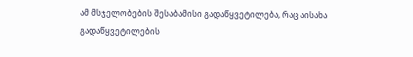ამ მსჯელობების შესაბამისი გადაწყვეტილება, რაც აისახა გადაწყვეტილების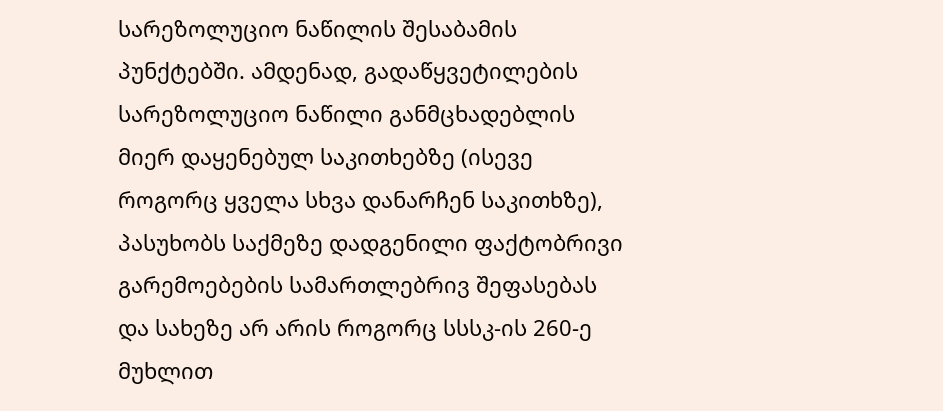სარეზოლუციო ნაწილის შესაბამის პუნქტებში. ამდენად, გადაწყვეტილების სარეზოლუციო ნაწილი განმცხადებლის მიერ დაყენებულ საკითხებზე (ისევე როგორც ყველა სხვა დანარჩენ საკითხზე), პასუხობს საქმეზე დადგენილი ფაქტობრივი გარემოებების სამართლებრივ შეფასებას და სახეზე არ არის როგორც სსსკ-ის 260-ე მუხლით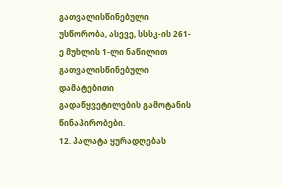გათვალისწინებული უსწორობა, ასევე, სსსკ-ის 261-ე მუხლის 1-ლი ნაწილით გათვალისწინებული დამატებითი გადაწყვეტილების გამოტანის წინაპირობები.
12. პალატა ყურადღებას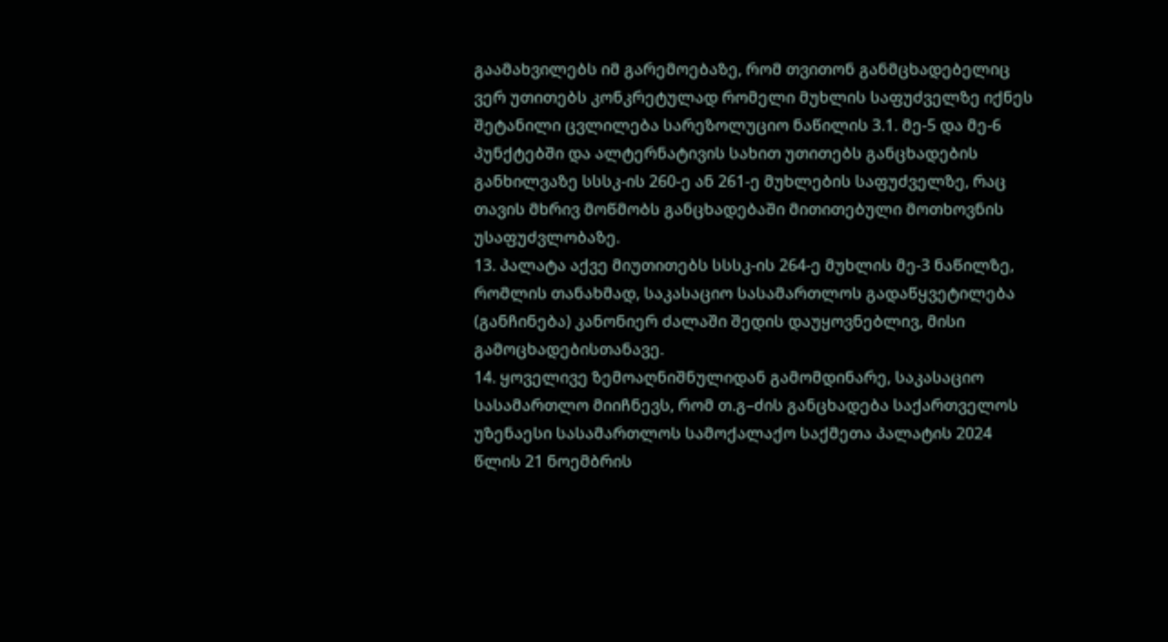გაამახვილებს იმ გარემოებაზე, რომ თვითონ განმცხადებელიც ვერ უთითებს კონკრეტულად რომელი მუხლის საფუძველზე იქნეს შეტანილი ცვლილება სარეზოლუციო ნაწილის 3.1. მე-5 და მე-6 პუნქტებში და ალტერნატივის სახით უთითებს განცხადების განხილვაზე სსსკ-ის 260-ე ან 261-ე მუხლების საფუძველზე, რაც თავის მხრივ მოწმობს განცხადებაში მითითებული მოთხოვნის უსაფუძვლობაზე.
13. პალატა აქვე მიუთითებს სსსკ-ის 264-ე მუხლის მე-3 ნაწილზე, რომლის თანახმად, საკასაციო სასამართლოს გადაწყვეტილება (განჩინება) კანონიერ ძალაში შედის დაუყოვნებლივ, მისი გამოცხადებისთანავე.
14. ყოველივე ზემოაღნიშნულიდან გამომდინარე, საკასაციო სასამართლო მიიჩნევს, რომ თ.გ–ძის განცხადება საქართველოს უზენაესი სასამართლოს სამოქალაქო საქმეთა პალატის 2024 წლის 21 ნოემბრის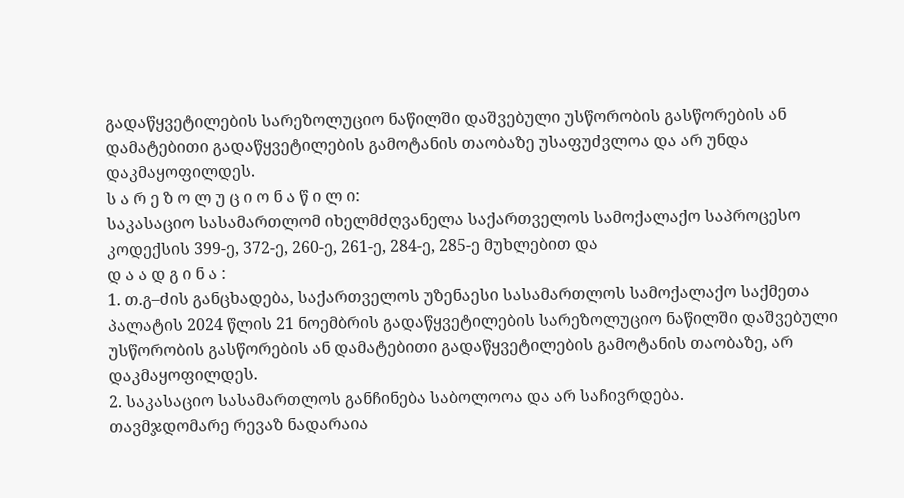გადაწყვეტილების სარეზოლუციო ნაწილში დაშვებული უსწორობის გასწორების ან დამატებითი გადაწყვეტილების გამოტანის თაობაზე უსაფუძვლოა და არ უნდა დაკმაყოფილდეს.
ს ა რ ე ზ ო ლ უ ც ი ო ნ ა წ ი ლ ი:
საკასაციო სასამართლომ იხელმძღვანელა საქართველოს სამოქალაქო საპროცესო კოდექსის 399-ე, 372-ე, 260-ე, 261-ე, 284-ე, 285-ე მუხლებით და
დ ა ა დ გ ი ნ ა :
1. თ.გ–ძის განცხადება, საქართველოს უზენაესი სასამართლოს სამოქალაქო საქმეთა პალატის 2024 წლის 21 ნოემბრის გადაწყვეტილების სარეზოლუციო ნაწილში დაშვებული უსწორობის გასწორების ან დამატებითი გადაწყვეტილების გამოტანის თაობაზე, არ დაკმაყოფილდეს.
2. საკასაციო სასამართლოს განჩინება საბოლოოა და არ საჩივრდება.
თავმჯდომარე რევაზ ნადარაია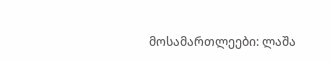მოსამართლეები: ლაშა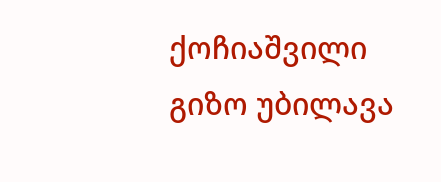ქოჩიაშვილი
გიზო უბილავა